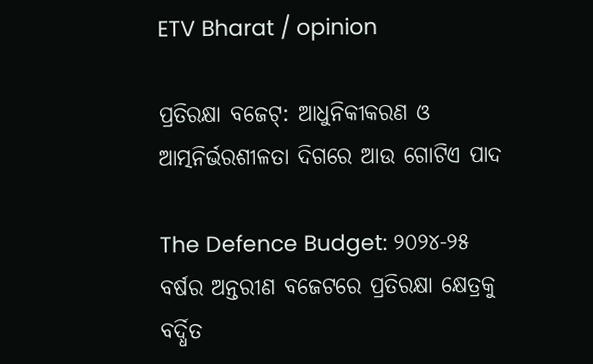ETV Bharat / opinion

ପ୍ରତିରକ୍ଷା ବଜେଟ୍: ଆଧୁନିକୀକରଣ ଓ ଆତ୍ମନିର୍ଭରଶୀଳତା ଦିଗରେ ଆଉ ଗୋଟିଏ ପାଦ

The Defence Budget: ୨୦୨୪-୨୫ ବର୍ଷର ଅନ୍ତରୀଣ ବଜେଟରେ ପ୍ରତିରକ୍ଷା କ୍ଷେତ୍ରକୁ ବର୍ଦ୍ଧିତ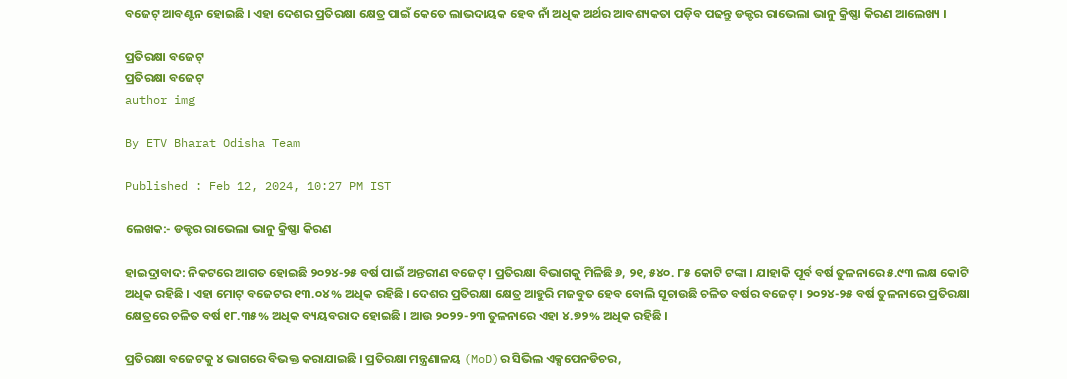ବଜେଟ୍ ଆବଣ୍ଟନ ହୋଇଛି । ଏହା ଦେଶର ପ୍ରତିରକ୍ଷା କ୍ଷେତ୍ର ପାଇଁ କେତେ ଲାଭଦାୟକ ହେବ ନାଁ ଅଧିକ ଅର୍ଥର ଆବଶ୍ୟକତା ପଡ଼ିବ ପଢନ୍ତୁ ଡକ୍ଟର ରାଭେଲା ଭାନୁ କ୍ରିଷ୍ଣା କିରଣ ଆଲେଖ୍ୟ ।

ପ୍ରତିରକ୍ଷା ବଜେଟ୍
ପ୍ରତିରକ୍ଷା ବଜେଟ୍
author img

By ETV Bharat Odisha Team

Published : Feb 12, 2024, 10:27 PM IST

ଲେଖକ:- ଡକ୍ଟର ରାଭେଲା ଭାନୁ କ୍ରିଷ୍ଣା କିରଣ

ହାଇଦ୍ରାବାଦ: ନିକଟରେ ଆଗତ ହୋଇଛି ୨୦୨୪-୨୫ ବର୍ଷ ପାଇଁ ଅନ୍ତରୀଣ ବଜେଟ୍ । ପ୍ରତିରକ୍ଷା ବିଭାଗକୁ ମିଳିଛି ୬, ୨୧, ୫୪୦. ୮୫ କୋଟି ଟଙ୍କା । ଯାହାକି ପୂର୍ବ ବର୍ଷ ତୁଳନାରେ ୫.୯୩ ଲକ୍ଷ କୋଟି ଅଧିକ ରହିଛି । ଏହା ମୋଟ୍ ବଜେଟର ୧୩.୦୪ % ଅଧିକ ରହିଛି । ଦେଶର ପ୍ରତିରକ୍ଷା କ୍ଷେତ୍ର ଆହୁରି ମଜବୁତ ହେବ ବୋଲି ସୂଚାଉଛି ଚଳିତ ବର୍ଷର ବଜେଟ୍ । ୨୦୨୪-୨୫ ବର୍ଷ ତୁଳନାରେ ପ୍ରତିରକ୍ଷା କ୍ଷେତ୍ରରେ ଚଳିତ ବର୍ଷ ୧୮.୩୫% ଅଧିକ ବ୍ୟୟବରାଦ ହୋଇଛି । ଆଉ ୨୦୨୨-୨୩ ତୁଳନାରେ ଏହା ୪.୭୨% ଅଧିକ ରହିଛି ।

ପ୍ରତିରକ୍ଷା ବଜେଟକୁ ୪ ଭାଗରେ ବିଭକ୍ତ କରାଯାଇଛି । ପ୍ରତିରକ୍ଷା ମନ୍ତ୍ରଣାଳୟ (MoD)ର ସିଭିଲ ଏକ୍ସପେନଡିଚର,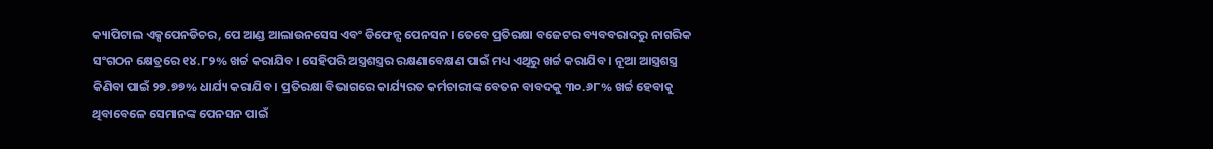କ୍ୟାପିଟାଲ ଏକ୍ସପେନଡିଚର, ପେ ଆଣ୍ଡ ଆଲାଉନସେସ ଏବଂ ଡିଫେନ୍ସ ପେନସନ । ତେବେ ପ୍ରତିରକ୍ଷା ବଜେଟର ବ୍ୟବବରାଦରୁ ନାଗରିକ ସଂଗଠନ କ୍ଷେତ୍ରରେ ୧୪.୮୨% ଖର୍ଚ୍ଚ କରାଯିବ । ସେହିପରି ଅସ୍ତ୍ରଶସ୍ତ୍ରର ରକ୍ଷଣାବେକ୍ଷଣ ପାଇଁ ମଧ୍ୟ ଏଥିରୁ ଖର୍ଚ୍ଚ କରାଯିବ । ନୂଆ ଆସ୍ତ୍ରଶସ୍ତ୍ର କିଣିବା ପାଇଁ ୨୭.୭୭% ଧାର୍ଯ୍ୟ କରାଯିବ । ପ୍ରତିରକ୍ଷା ବିଭାଗରେ କାର୍ଯ୍ୟରତ କର୍ମଚାରୀଙ୍କ ବେତନ ବାବଦକୁ ୩୦.୬୮% ଖର୍ଚ୍ଚ ହେବାକୁ ଥିବାବେଳେ ସେମାନଙ୍କ ପେନସନ ପାଇଁ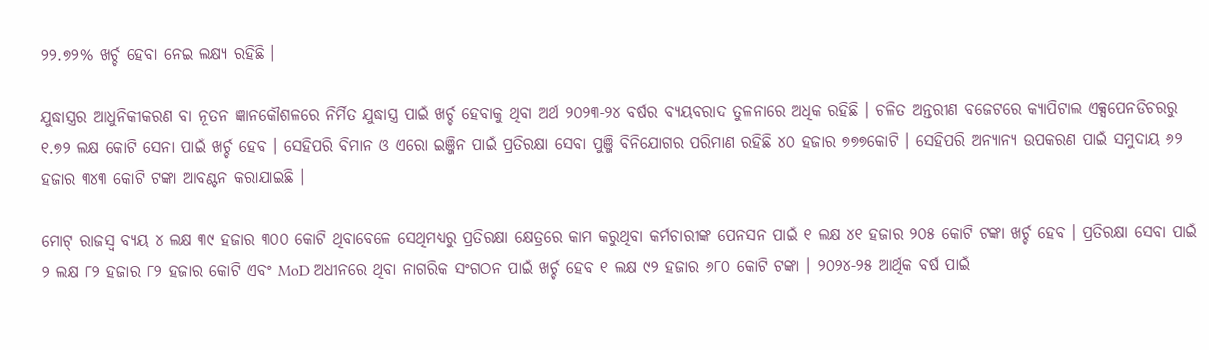୨୨.୭୨% ଖର୍ଚ୍ଚ ହେବା ନେଇ ଲକ୍ଷ୍ୟ ରହିଛି ।

ଯୁଦ୍ଧାସ୍ତ୍ରର ଆଧୁନିକୀକରଣ ବା ନୂତନ ଜ୍ଞାନକୌଶଳରେ ନିର୍ମିତ ଯୁଦ୍ଧାସ୍ତ୍ର ପାଇଁ ଖର୍ଚ୍ଚ ହେବାକୁ ଥିବା ଅର୍ଥ ୨୦୨୩-୨୪ ବର୍ଷର ବ୍ୟୟବରାଦ ତୁଳନାରେ ଅଧିକ ରହିଛି । ଚଳିତ ଅନ୍ତରୀଣ ବଜେଟରେ କ୍ୟାପିଟାଲ ଏକ୍ସପେନଡିଚରରୁ ୧.୭୨ ଲକ୍ଷ କୋଟି ସେନା ପାଇଁ ଖର୍ଚ୍ଚ ହେବ । ସେହିପରି ବିମାନ ଓ ଏରୋ ଇଞ୍ଜିନ ପାଇଁ ପ୍ରତିରକ୍ଷା ସେବା ପୁଞ୍ଜି ବିନିଯୋଗର ପରିମାଣ ରହିଛି ୪୦ ହଜାର ୭୭୭କୋଟି । ସେହିପରି ଅନ୍ୟାନ୍ୟ ଉପକରଣ ପାଇଁ ସମୁଦାୟ ୬୨ ହଜାର ୩୪୩ କୋଟି ଟଙ୍କା ଆବଣ୍ଟନ କରାଯାଇଛି ।

ମୋଟ୍ ରାଜସ୍ବ ବ୍ୟୟ ୪ ଲକ୍ଷ ୩୯ ହଜାର ୩୦୦ କୋଟି ଥିବାବେଳେ ସେଥିମଧ୍ୟରୁ ପ୍ରତିରକ୍ଷା କ୍ଷେତ୍ରରେ କାମ କରୁଥିବା କର୍ମଚାରୀଙ୍କ ପେନସନ ପାଇଁ ୧ ଲକ୍ଷ ୪୧ ହଜାର ୨୦୫ କୋଟି ଟଙ୍କା ଖର୍ଚ୍ଚ ହେବ । ପ୍ରତିରକ୍ଷା ସେବା ପାଇଁ ୨ ଲକ୍ଷ ୮୨ ହଜାର ୮୨ ହଜାର କୋଟି ଏବଂ MoD ଅଧୀନରେ ଥିବା ନାଗରିକ ସଂଗଠନ ପାଇଁ ଖର୍ଚ୍ଚ ହେବ ୧ ଲକ୍ଷ ୯୨ ହଜାର ୬୮୦ କୋଟି ଟଙ୍କା । ୨୦୨୪-୨୫ ଆର୍ଥିକ ବର୍ଷ ପାଇଁ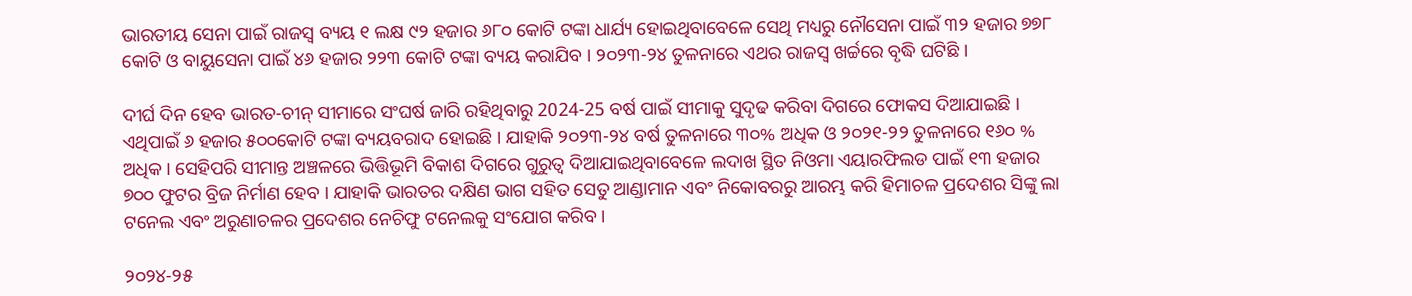ଭାରତୀୟ ସେନା ପାଇଁ ରାଜସ୍ବ ବ୍ୟୟ ୧ ଲକ୍ଷ ୯୨ ହଜାର ୬୮୦ କୋଟି ଟଙ୍କା ଧାର୍ଯ୍ୟ ହୋଇଥିବାବେଳେ ସେଥି ମଧ୍ୟରୁ ନୌସେନା ପାଇଁ ୩୨ ହଜାର ୭୭୮ କୋଟି ଓ ବାୟୁସେନା ପାଇଁ ୪୬ ହଜାର ୨୨୩ କୋଟି ଟଙ୍କା ବ୍ୟୟ କରାଯିବ । ୨୦୨୩-୨୪ ତୁଳନାରେ ଏଥର ରାଜସ୍ବ ଖର୍ଚ୍ଚରେ ବୃଦ୍ଧି ଘଟିଛି ।

ଦୀର୍ଘ ଦିନ ହେବ ଭାରତ-ଚୀନ୍ ସୀମାରେ ସଂଘର୍ଷ ଜାରି ରହିଥିବାରୁ 2024-25 ବର୍ଷ ପାଇଁ ସୀମାକୁ ସୁଦୃଢ କରିବା ଦିଗରେ ଫୋକସ ଦିଆଯାଇଛି । ଏଥିପାଇଁ ୬ ହଜାର ୫୦୦କୋଟି ଟଙ୍କା ବ୍ୟୟବରାଦ ହୋଇଛି । ଯାହାକି ୨୦୨୩-୨୪ ବର୍ଷ ତୁଳନାରେ ୩୦% ଅଧିକ ଓ ୨୦୨୧-୨୨ ତୁଳନାରେ ୧୬୦ % ଅଧିକ । ସେହିପରି ସୀମାନ୍ତ ଅଞ୍ଚଳରେ ଭିତ୍ତିଭୂମି ବିକାଶ ଦିଗରେ ଗୁରୁତ୍ବ ଦିଆଯାଇଥିବାବେଳେ ଲଦାଖ ସ୍ଥିତ ନିଓମା ଏୟାରଫିଲଡ ପାଇଁ ୧୩ ହଜାର ୭୦୦ ଫୁଟର ବ୍ରିଜ ନିର୍ମାଣ ହେବ । ଯାହାକି ଭାରତର ଦକ୍ଷିଣ ଭାଗ ସହିତ ସେତୁ ଆଣ୍ଡାମାନ ଏବଂ ନିକୋବରରୁ ଆରମ୍ଭ କରି ହିମାଚଳ ପ୍ରଦେଶର ସିଙ୍କୁ ଲା ଟନେଲ ଏବଂ ଅରୁଣାଚଳର ପ୍ରଦେଶର ନେଚିଫୁ ଟନେଲକୁ ସଂଯୋଗ କରିବ ।

୨୦୨୪-୨୫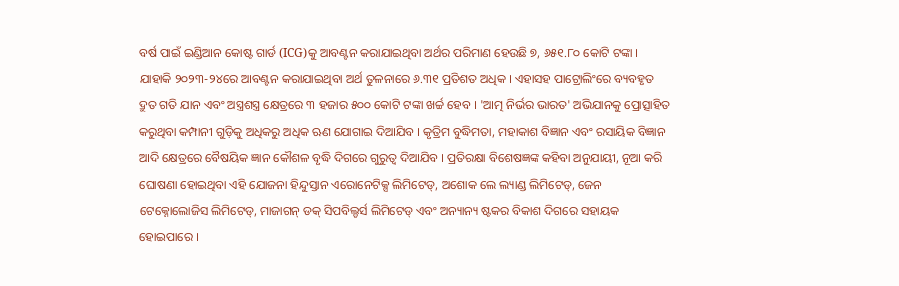ବର୍ଷ ପାଇଁ ଇଣ୍ଡିଆନ କୋଷ୍ଟ ଗାର୍ଡ (ICG)କୁ ଆବଣ୍ଟନ କରାଯାଇଥିବା ଅର୍ଥର ପରିମାଣ ହେଉଛି ୭, ୬୫୧.୮୦ କୋଟି ଟଙ୍କା । ଯାହାକି ୨୦୨୩-୨୪ରେ ଆବଣ୍ଟନ କରାଯାଇଥିବା ଅର୍ଥ ତୁଳନାରେ ୬.୩୧ ପ୍ରତିଶତ ଅଧିକ । ଏହାସହ ପାଟ୍ରୋଲିଂରେ ବ୍ୟବହୃତ ଦ୍ରୁତ ଗତି ଯାନ ଏବଂ ଅସ୍ତ୍ରଶସ୍ତ୍ର କ୍ଷେତ୍ରରେ ୩ ହଜାର ୫୦୦ କୋଟି ଟଙ୍କା ଖର୍ଚ୍ଚ ହେବ । 'ଆତ୍ମ ନିର୍ଭର ଭାରତ' ଅଭିଯାନକୁ ପ୍ରୋତ୍ସାହିତ କରୁଥିବା କମ୍ପାନୀ ଗୁଡ଼ିକୁ ଅଧିକରୁ ଅଧିକ ଋଣ ଯୋଗାଇ ଦିଆଯିବ । କୃତ୍ରିମ ବୁଦ୍ଧିମତା, ମହାକାଶ ବିଜ୍ଞାନ ଏବଂ ରସାୟିକ ବିଜ୍ଞାନ ଆଦି କ୍ଷେତ୍ରରେ ବୈଷୟିକ ଜ୍ଞାନ କୌଶଳ ବୃଦ୍ଧି ଦିଗରେ ଗୁରୁତ୍ବ ଦିଆଯିବ । ପ୍ରତିରକ୍ଷା ବିଶେଷଜ୍ଞଙ୍କ କହିବା ଅନୁଯାୟୀ, ନୂଆ କରି ଘୋଷଣା ହୋଇଥିବା ଏହି ଯୋଜନା ହିନ୍ଦୁସ୍ତାନ ଏରୋନେଟିକ୍ସ ଲିମିଟେଡ୍, ଅଶୋକ ଲେ ଲ୍ୟାଣ୍ଡ ଲିମିଟେଡ୍, ଜେନ ଟେକ୍ନୋଲୋଜିସ ଲିମିଟେଡ୍, ମାଜାଗନ୍ ଡକ୍ ସିପବିଲ୍ଡର୍ସ ଲିମିଟେଡ୍ ଏବଂ ଅନ୍ୟାନ୍ୟ ଷ୍ଟକର ବିକାଶ ଦିଗରେ ସହାୟକ ହୋଇପାରେ ।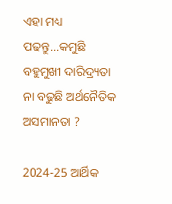ଏହା ମଧ୍ୟ ପଢନ୍ତୁ...କମୁଛି ବହୁମୁଖୀ ଦାରିଦ୍ର୍ୟତା ନା ବଢୁଛି ଅର୍ଥନୈତିକ ଅସମାନତା ?

2024-25 ଆର୍ଥିକ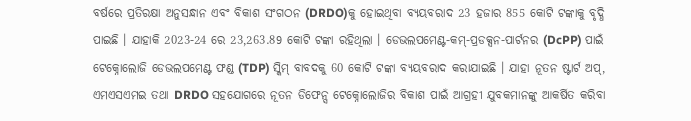ବର୍ଷରେ ପ୍ରତିରକ୍ଷା ଅନୁସନ୍ଧାନ ଏବଂ ବିକାଶ ସଂଗଠନ (DRDO)କୁ ହୋଇଥିବା ବ୍ୟୟବରାଦ 23 ହଜାର 855 କୋଟି ଟଙ୍କାକୁ ବୃଦ୍ଧି ପାଇଛି । ଯାହାକି 2023-24 ରେ 23,263.89 କୋଟି ଟଙ୍କା ରହିଥିଲା । ଡେଭଲପମେଣ୍ଟ-କମ୍-ପ୍ରଡକ୍ସନ-ପାର୍ଟନର (DcPP) ପାଇଁ ଟେକ୍ନୋଲୋଜି ଡେଭଲପମେଣ୍ଟ ଫଣ୍ଡ (TDP) ସ୍କିମ୍ ବାବଦକୁ 60 କୋଟି ଟଙ୍କା ବ୍ୟୟବରାଦ କରାଯାଇଛି । ଯାହା ନୂତନ ଷ୍ଟାର୍ଟ ଅପ୍, ଏମଏସଏମଇ ତଥା DRDO ସହଯୋଗରେ ନୂତନ ଡିଫେନ୍ସ ଟେକ୍ନୋଲୋଜିର ବିକାଶ ପାଇଁ ଆଗ୍ରହୀ ଯୁବକମାନଙ୍କୁ ଆକର୍ଷିତ କରିବା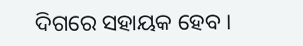ଦିଗରେ ସହାୟକ ହେବ ।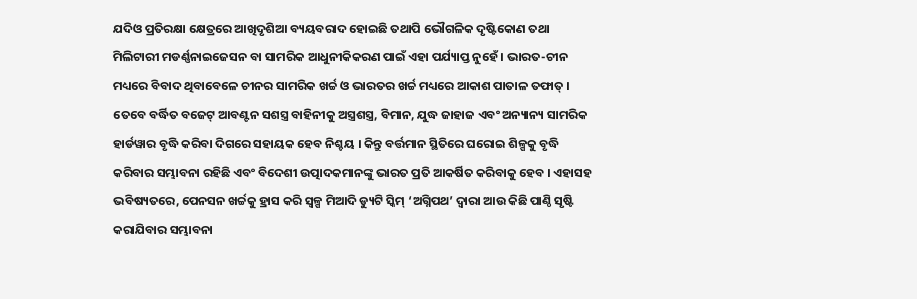ଯଦିଓ ପ୍ରତିରକ୍ଷା କ୍ଷେତ୍ରରେ ଆଖିଦୃଶିଆ ବ୍ୟୟବରାଦ ହୋଇଛି ତଥାପି ଭୌଗଳିକ ଦୃଷ୍ଟିକୋଣ ତଥା ମିଲିଟାରୀ ମଡର୍ଣ୍ଣନାଇଜେସନ ବା ସାମରିକ ଆଧୁନୀକିକରଣ ପାଇଁ ଏହା ପର୍ଯ୍ୟାପ୍ତ ନୁହେଁ । ଭାରତ-ଚୀନ ମଧ୍ୟରେ ବିବାଦ ଥିବାବେଳେ ଚୀନର ସାମରିକ ଖର୍ଚ୍ଚ ଓ ଭାରତର ଖର୍ଚ୍ଚ ମଧ୍ୟରେ ଆକାଶ ପାତାଳ ତଫାତ୍ । ତେବେ ବର୍ଦ୍ଧିତ ବଜେଟ୍ ଆବଣ୍ଟନ ସଶସ୍ତ୍ର ବାହିନୀକୁ ଅସ୍ତ୍ରଶସ୍ତ୍ର, ବିମାନ, ଯୁଦ୍ଧ ଜାହାଜ ଏବଂ ଅନ୍ୟାନ୍ୟ ସାମରିକ ହାର୍ଡୱାର ବୃଦ୍ଧି କରିବା ଦିଗରେ ସହାୟକ ହେବ ନିଶ୍ଚୟ । କିନ୍ତୁ ବର୍ତ୍ତମାନ ସ୍ଥିତିରେ ଘରୋଇ ଶିଳ୍ପକୁ ବୃଦ୍ଧି କରିବାର ସମ୍ଭାବନା ରହିଛି ଏବଂ ବିଦେଶୀ ଉତ୍ପାଦକମାନଙ୍କୁ ଭାରତ ପ୍ରତି ଆକର୍ଷିତ କରିବାକୁ ହେବ । ଏହାସହ ଭବିଷ୍ୟତରେ, ପେନସନ ଖର୍ଚ୍ଚକୁ ହ୍ରାସ କରି ସ୍ବଳ୍ପ ମିଆଦି ଡ୍ୟୁଟି ସ୍କିମ୍‌ ‘ଅଗ୍ନିପଥ’ ଦ୍ବାରା ଆଉ କିଛି ପାଣ୍ଠି ସୃଷ୍ଟି କରାଯିବାର ସମ୍ଭାବନା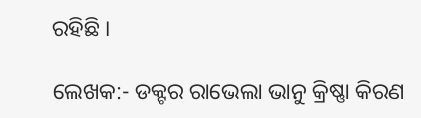ରହିଛି ।

ଲେଖକ:- ଡକ୍ଟର ରାଭେଲା ଭାନୁ କ୍ରିଷ୍ଣା କିରଣ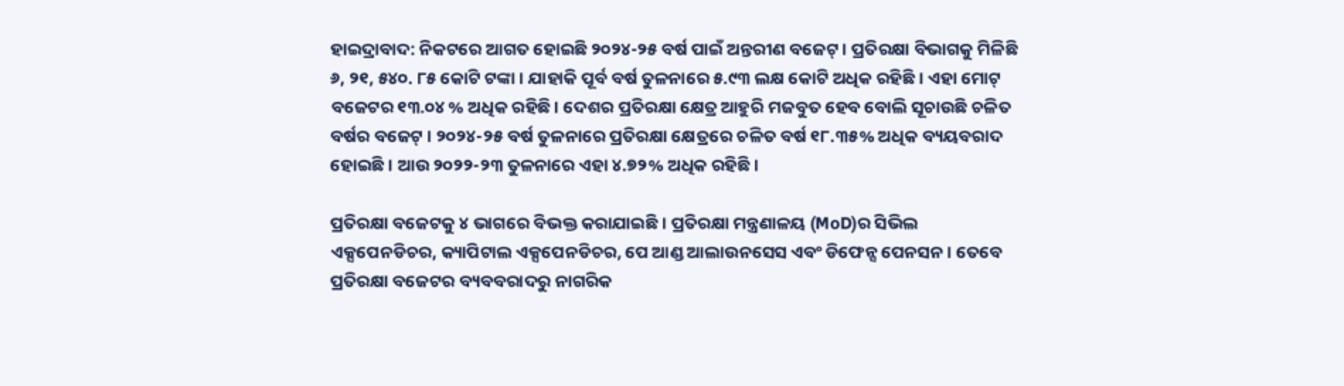ହାଇଦ୍ରାବାଦ: ନିକଟରେ ଆଗତ ହୋଇଛି ୨୦୨୪-୨୫ ବର୍ଷ ପାଇଁ ଅନ୍ତରୀଣ ବଜେଟ୍ । ପ୍ରତିରକ୍ଷା ବିଭାଗକୁ ମିଳିଛି ୬, ୨୧, ୫୪୦. ୮୫ କୋଟି ଟଙ୍କା । ଯାହାକି ପୂର୍ବ ବର୍ଷ ତୁଳନାରେ ୫.୯୩ ଲକ୍ଷ କୋଟି ଅଧିକ ରହିଛି । ଏହା ମୋଟ୍ ବଜେଟର ୧୩.୦୪ % ଅଧିକ ରହିଛି । ଦେଶର ପ୍ରତିରକ୍ଷା କ୍ଷେତ୍ର ଆହୁରି ମଜବୁତ ହେବ ବୋଲି ସୂଚାଉଛି ଚଳିତ ବର୍ଷର ବଜେଟ୍ । ୨୦୨୪-୨୫ ବର୍ଷ ତୁଳନାରେ ପ୍ରତିରକ୍ଷା କ୍ଷେତ୍ରରେ ଚଳିତ ବର୍ଷ ୧୮.୩୫% ଅଧିକ ବ୍ୟୟବରାଦ ହୋଇଛି । ଆଉ ୨୦୨୨-୨୩ ତୁଳନାରେ ଏହା ୪.୭୨% ଅଧିକ ରହିଛି ।

ପ୍ରତିରକ୍ଷା ବଜେଟକୁ ୪ ଭାଗରେ ବିଭକ୍ତ କରାଯାଇଛି । ପ୍ରତିରକ୍ଷା ମନ୍ତ୍ରଣାଳୟ (MoD)ର ସିଭିଲ ଏକ୍ସପେନଡିଚର, କ୍ୟାପିଟାଲ ଏକ୍ସପେନଡିଚର, ପେ ଆଣ୍ଡ ଆଲାଉନସେସ ଏବଂ ଡିଫେନ୍ସ ପେନସନ । ତେବେ ପ୍ରତିରକ୍ଷା ବଜେଟର ବ୍ୟବବରାଦରୁ ନାଗରିକ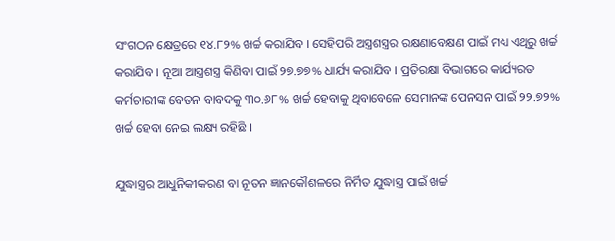ସଂଗଠନ କ୍ଷେତ୍ରରେ ୧୪.୮୨% ଖର୍ଚ୍ଚ କରାଯିବ । ସେହିପରି ଅସ୍ତ୍ରଶସ୍ତ୍ରର ରକ୍ଷଣାବେକ୍ଷଣ ପାଇଁ ମଧ୍ୟ ଏଥିରୁ ଖର୍ଚ୍ଚ କରାଯିବ । ନୂଆ ଆସ୍ତ୍ରଶସ୍ତ୍ର କିଣିବା ପାଇଁ ୨୭.୭୭% ଧାର୍ଯ୍ୟ କରାଯିବ । ପ୍ରତିରକ୍ଷା ବିଭାଗରେ କାର୍ଯ୍ୟରତ କର୍ମଚାରୀଙ୍କ ବେତନ ବାବଦକୁ ୩୦.୬୮% ଖର୍ଚ୍ଚ ହେବାକୁ ଥିବାବେଳେ ସେମାନଙ୍କ ପେନସନ ପାଇଁ ୨୨.୭୨% ଖର୍ଚ୍ଚ ହେବା ନେଇ ଲକ୍ଷ୍ୟ ରହିଛି ।

ଯୁଦ୍ଧାସ୍ତ୍ରର ଆଧୁନିକୀକରଣ ବା ନୂତନ ଜ୍ଞାନକୌଶଳରେ ନିର୍ମିତ ଯୁଦ୍ଧାସ୍ତ୍ର ପାଇଁ ଖର୍ଚ୍ଚ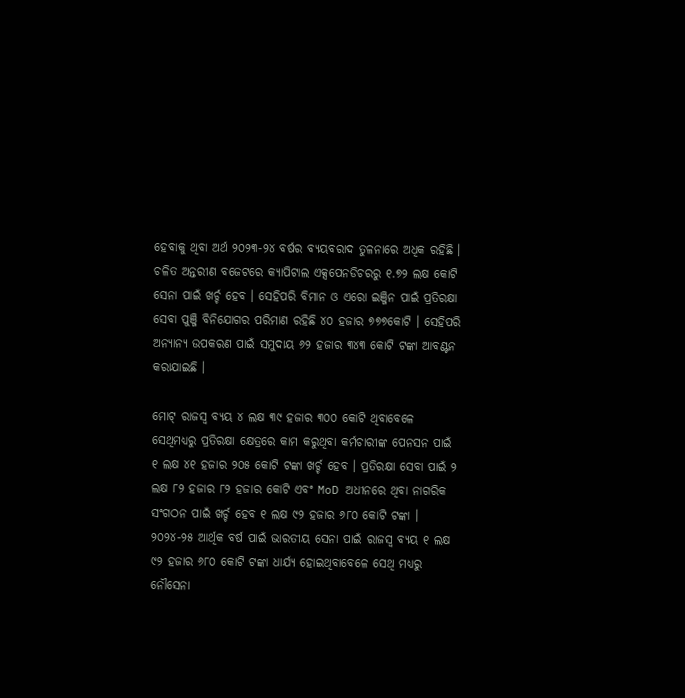ହେବାକୁ ଥିବା ଅର୍ଥ ୨୦୨୩-୨୪ ବର୍ଷର ବ୍ୟୟବରାଦ ତୁଳନାରେ ଅଧିକ ରହିଛି । ଚଳିତ ଅନ୍ତରୀଣ ବଜେଟରେ କ୍ୟାପିଟାଲ ଏକ୍ସପେନଡିଚରରୁ ୧.୭୨ ଲକ୍ଷ କୋଟି ସେନା ପାଇଁ ଖର୍ଚ୍ଚ ହେବ । ସେହିପରି ବିମାନ ଓ ଏରୋ ଇଞ୍ଜିନ ପାଇଁ ପ୍ରତିରକ୍ଷା ସେବା ପୁଞ୍ଜି ବିନିଯୋଗର ପରିମାଣ ରହିଛି ୪୦ ହଜାର ୭୭୭କୋଟି । ସେହିପରି ଅନ୍ୟାନ୍ୟ ଉପକରଣ ପାଇଁ ସମୁଦାୟ ୬୨ ହଜାର ୩୪୩ କୋଟି ଟଙ୍କା ଆବଣ୍ଟନ କରାଯାଇଛି ।

ମୋଟ୍ ରାଜସ୍ବ ବ୍ୟୟ ୪ ଲକ୍ଷ ୩୯ ହଜାର ୩୦୦ କୋଟି ଥିବାବେଳେ ସେଥିମଧ୍ୟରୁ ପ୍ରତିରକ୍ଷା କ୍ଷେତ୍ରରେ କାମ କରୁଥିବା କର୍ମଚାରୀଙ୍କ ପେନସନ ପାଇଁ ୧ ଲକ୍ଷ ୪୧ ହଜାର ୨୦୫ କୋଟି ଟଙ୍କା ଖର୍ଚ୍ଚ ହେବ । ପ୍ରତିରକ୍ଷା ସେବା ପାଇଁ ୨ ଲକ୍ଷ ୮୨ ହଜାର ୮୨ ହଜାର କୋଟି ଏବଂ MoD ଅଧୀନରେ ଥିବା ନାଗରିକ ସଂଗଠନ ପାଇଁ ଖର୍ଚ୍ଚ ହେବ ୧ ଲକ୍ଷ ୯୨ ହଜାର ୬୮୦ କୋଟି ଟଙ୍କା । ୨୦୨୪-୨୫ ଆର୍ଥିକ ବର୍ଷ ପାଇଁ ଭାରତୀୟ ସେନା ପାଇଁ ରାଜସ୍ବ ବ୍ୟୟ ୧ ଲକ୍ଷ ୯୨ ହଜାର ୬୮୦ କୋଟି ଟଙ୍କା ଧାର୍ଯ୍ୟ ହୋଇଥିବାବେଳେ ସେଥି ମଧ୍ୟରୁ ନୌସେନା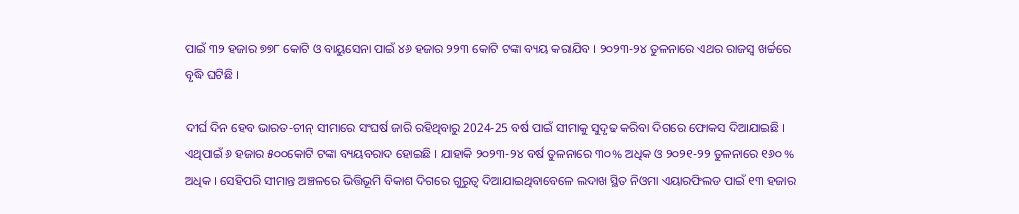ପାଇଁ ୩୨ ହଜାର ୭୭୮ କୋଟି ଓ ବାୟୁସେନା ପାଇଁ ୪୬ ହଜାର ୨୨୩ କୋଟି ଟଙ୍କା ବ୍ୟୟ କରାଯିବ । ୨୦୨୩-୨୪ ତୁଳନାରେ ଏଥର ରାଜସ୍ବ ଖର୍ଚ୍ଚରେ ବୃଦ୍ଧି ଘଟିଛି ।

ଦୀର୍ଘ ଦିନ ହେବ ଭାରତ-ଚୀନ୍ ସୀମାରେ ସଂଘର୍ଷ ଜାରି ରହିଥିବାରୁ 2024-25 ବର୍ଷ ପାଇଁ ସୀମାକୁ ସୁଦୃଢ କରିବା ଦିଗରେ ଫୋକସ ଦିଆଯାଇଛି । ଏଥିପାଇଁ ୬ ହଜାର ୫୦୦କୋଟି ଟଙ୍କା ବ୍ୟୟବରାଦ ହୋଇଛି । ଯାହାକି ୨୦୨୩-୨୪ ବର୍ଷ ତୁଳନାରେ ୩୦% ଅଧିକ ଓ ୨୦୨୧-୨୨ ତୁଳନାରେ ୧୬୦ % ଅଧିକ । ସେହିପରି ସୀମାନ୍ତ ଅଞ୍ଚଳରେ ଭିତ୍ତିଭୂମି ବିକାଶ ଦିଗରେ ଗୁରୁତ୍ବ ଦିଆଯାଇଥିବାବେଳେ ଲଦାଖ ସ୍ଥିତ ନିଓମା ଏୟାରଫିଲଡ ପାଇଁ ୧୩ ହଜାର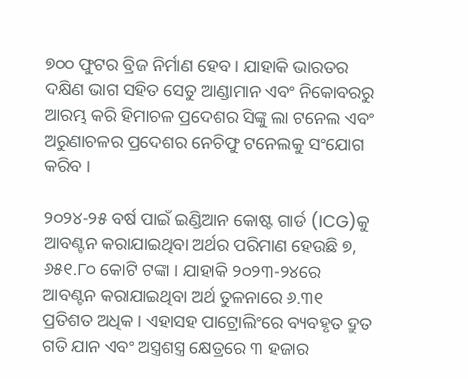୭୦୦ ଫୁଟର ବ୍ରିଜ ନିର୍ମାଣ ହେବ । ଯାହାକି ଭାରତର ଦକ୍ଷିଣ ଭାଗ ସହିତ ସେତୁ ଆଣ୍ଡାମାନ ଏବଂ ନିକୋବରରୁ ଆରମ୍ଭ କରି ହିମାଚଳ ପ୍ରଦେଶର ସିଙ୍କୁ ଲା ଟନେଲ ଏବଂ ଅରୁଣାଚଳର ପ୍ରଦେଶର ନେଚିଫୁ ଟନେଲକୁ ସଂଯୋଗ କରିବ ।

୨୦୨୪-୨୫ ବର୍ଷ ପାଇଁ ଇଣ୍ଡିଆନ କୋଷ୍ଟ ଗାର୍ଡ (ICG)କୁ ଆବଣ୍ଟନ କରାଯାଇଥିବା ଅର୍ଥର ପରିମାଣ ହେଉଛି ୭, ୬୫୧.୮୦ କୋଟି ଟଙ୍କା । ଯାହାକି ୨୦୨୩-୨୪ରେ ଆବଣ୍ଟନ କରାଯାଇଥିବା ଅର୍ଥ ତୁଳନାରେ ୬.୩୧ ପ୍ରତିଶତ ଅଧିକ । ଏହାସହ ପାଟ୍ରୋଲିଂରେ ବ୍ୟବହୃତ ଦ୍ରୁତ ଗତି ଯାନ ଏବଂ ଅସ୍ତ୍ରଶସ୍ତ୍ର କ୍ଷେତ୍ରରେ ୩ ହଜାର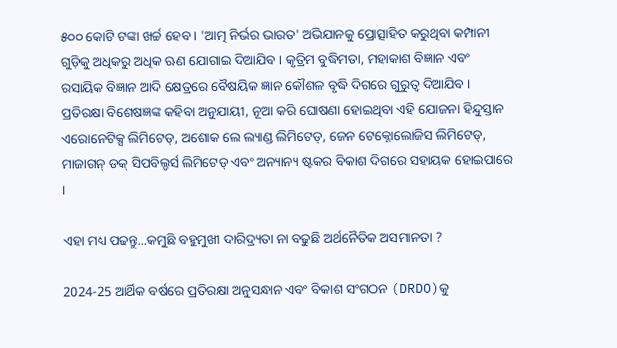୫୦୦ କୋଟି ଟଙ୍କା ଖର୍ଚ୍ଚ ହେବ । 'ଆତ୍ମ ନିର୍ଭର ଭାରତ' ଅଭିଯାନକୁ ପ୍ରୋତ୍ସାହିତ କରୁଥିବା କମ୍ପାନୀ ଗୁଡ଼ିକୁ ଅଧିକରୁ ଅଧିକ ଋଣ ଯୋଗାଇ ଦିଆଯିବ । କୃତ୍ରିମ ବୁଦ୍ଧିମତା, ମହାକାଶ ବିଜ୍ଞାନ ଏବଂ ରସାୟିକ ବିଜ୍ଞାନ ଆଦି କ୍ଷେତ୍ରରେ ବୈଷୟିକ ଜ୍ଞାନ କୌଶଳ ବୃଦ୍ଧି ଦିଗରେ ଗୁରୁତ୍ବ ଦିଆଯିବ । ପ୍ରତିରକ୍ଷା ବିଶେଷଜ୍ଞଙ୍କ କହିବା ଅନୁଯାୟୀ, ନୂଆ କରି ଘୋଷଣା ହୋଇଥିବା ଏହି ଯୋଜନା ହିନ୍ଦୁସ୍ତାନ ଏରୋନେଟିକ୍ସ ଲିମିଟେଡ୍, ଅଶୋକ ଲେ ଲ୍ୟାଣ୍ଡ ଲିମିଟେଡ୍, ଜେନ ଟେକ୍ନୋଲୋଜିସ ଲିମିଟେଡ୍, ମାଜାଗନ୍ ଡକ୍ ସିପବିଲ୍ଡର୍ସ ଲିମିଟେଡ୍ ଏବଂ ଅନ୍ୟାନ୍ୟ ଷ୍ଟକର ବିକାଶ ଦିଗରେ ସହାୟକ ହୋଇପାରେ ।

ଏହା ମଧ୍ୟ ପଢନ୍ତୁ...କମୁଛି ବହୁମୁଖୀ ଦାରିଦ୍ର୍ୟତା ନା ବଢୁଛି ଅର୍ଥନୈତିକ ଅସମାନତା ?

2024-25 ଆର୍ଥିକ ବର୍ଷରେ ପ୍ରତିରକ୍ଷା ଅନୁସନ୍ଧାନ ଏବଂ ବିକାଶ ସଂଗଠନ (DRDO)କୁ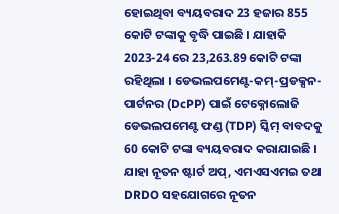ହୋଇଥିବା ବ୍ୟୟବରାଦ 23 ହଜାର 855 କୋଟି ଟଙ୍କାକୁ ବୃଦ୍ଧି ପାଇଛି । ଯାହାକି 2023-24 ରେ 23,263.89 କୋଟି ଟଙ୍କା ରହିଥିଲା । ଡେଭଲପମେଣ୍ଟ-କମ୍-ପ୍ରଡକ୍ସନ-ପାର୍ଟନର (DcPP) ପାଇଁ ଟେକ୍ନୋଲୋଜି ଡେଭଲପମେଣ୍ଟ ଫଣ୍ଡ (TDP) ସ୍କିମ୍ ବାବଦକୁ 60 କୋଟି ଟଙ୍କା ବ୍ୟୟବରାଦ କରାଯାଇଛି । ଯାହା ନୂତନ ଷ୍ଟାର୍ଟ ଅପ୍, ଏମଏସଏମଇ ତଥା DRDO ସହଯୋଗରେ ନୂତନ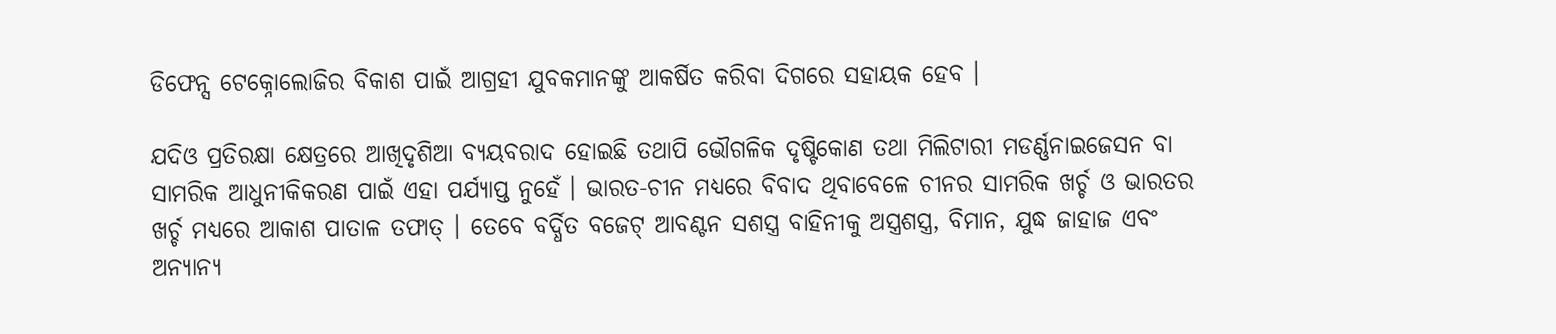ଡିଫେନ୍ସ ଟେକ୍ନୋଲୋଜିର ବିକାଶ ପାଇଁ ଆଗ୍ରହୀ ଯୁବକମାନଙ୍କୁ ଆକର୍ଷିତ କରିବା ଦିଗରେ ସହାୟକ ହେବ ।

ଯଦିଓ ପ୍ରତିରକ୍ଷା କ୍ଷେତ୍ରରେ ଆଖିଦୃଶିଆ ବ୍ୟୟବରାଦ ହୋଇଛି ତଥାପି ଭୌଗଳିକ ଦୃଷ୍ଟିକୋଣ ତଥା ମିଲିଟାରୀ ମଡର୍ଣ୍ଣନାଇଜେସନ ବା ସାମରିକ ଆଧୁନୀକିକରଣ ପାଇଁ ଏହା ପର୍ଯ୍ୟାପ୍ତ ନୁହେଁ । ଭାରତ-ଚୀନ ମଧ୍ୟରେ ବିବାଦ ଥିବାବେଳେ ଚୀନର ସାମରିକ ଖର୍ଚ୍ଚ ଓ ଭାରତର ଖର୍ଚ୍ଚ ମଧ୍ୟରେ ଆକାଶ ପାତାଳ ତଫାତ୍ । ତେବେ ବର୍ଦ୍ଧିତ ବଜେଟ୍ ଆବଣ୍ଟନ ସଶସ୍ତ୍ର ବାହିନୀକୁ ଅସ୍ତ୍ରଶସ୍ତ୍ର, ବିମାନ, ଯୁଦ୍ଧ ଜାହାଜ ଏବଂ ଅନ୍ୟାନ୍ୟ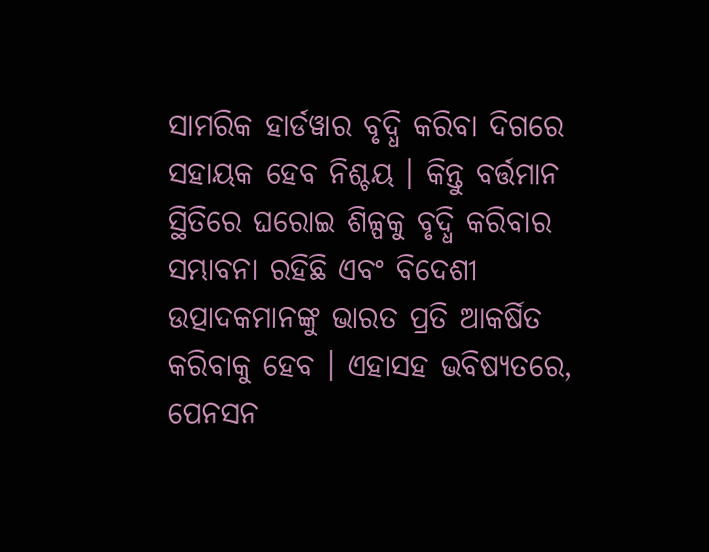ସାମରିକ ହାର୍ଡୱାର ବୃଦ୍ଧି କରିବା ଦିଗରେ ସହାୟକ ହେବ ନିଶ୍ଚୟ । କିନ୍ତୁ ବର୍ତ୍ତମାନ ସ୍ଥିତିରେ ଘରୋଇ ଶିଳ୍ପକୁ ବୃଦ୍ଧି କରିବାର ସମ୍ଭାବନା ରହିଛି ଏବଂ ବିଦେଶୀ ଉତ୍ପାଦକମାନଙ୍କୁ ଭାରତ ପ୍ରତି ଆକର୍ଷିତ କରିବାକୁ ହେବ । ଏହାସହ ଭବିଷ୍ୟତରେ, ପେନସନ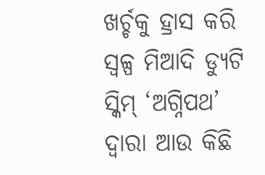ଖର୍ଚ୍ଚକୁ ହ୍ରାସ କରି ସ୍ବଳ୍ପ ମିଆଦି ଡ୍ୟୁଟି ସ୍କିମ୍‌ ‘ଅଗ୍ନିପଥ’ ଦ୍ବାରା ଆଉ କିଛି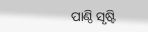ପାଣ୍ଠି ସୃଷ୍ଟି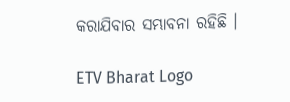କରାଯିବାର ସମ୍ଭାବନା ରହିଛି ।

ETV Bharat Logo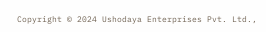Copyright © 2024 Ushodaya Enterprises Pvt. Ltd.,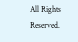All Rights Reserved.